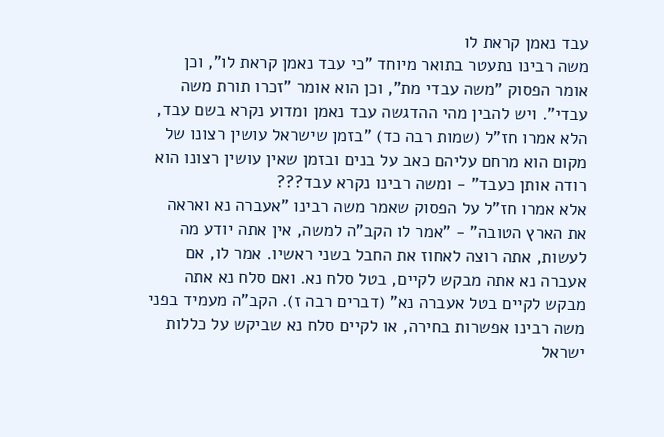עבד נאמן קראת לו
משה רבינו נתעטר בתואר מיוחד "כי עבד נאמן קראת לו", וכן אומר הפסוק "משה עבדי מת", וכן הוא אומר "זכרו תורת משה עבדי". ויש להבין מהי ההדגשה עבד נאמן ומדוע נקרא בשם עבד, הלא אמרו חז"ל (שמות רבה כד) "בזמן שישראל עושין רצונו של מקום הוא מרחם עליהם כאב על בנים ובזמן שאין עושין רצונו הוא רודה אותן כעבד" - ומשה רבינו נקרא עבד???
אלא אמרו חז"ל על הפסוק שאמר משה רבינו "אעברה נא ואראה את הארץ הטובה" - "אמר לו הקב"ה למשה, אין אתה יודע מה לעשות, אתה רוצה לאחוז את החבל בשני ראשיו. אמר לו, אם אעברה נא אתה מבקש לקיים, בטל סלח נא. ואם סלח נא אתה מבקש לקיים בטל אעברה נא" (דברים רבה ז). הקב"ה מעמיד בפני משה רבינו אפשרות בחירה, או לקיים סלח נא שביקש על כללות ישראל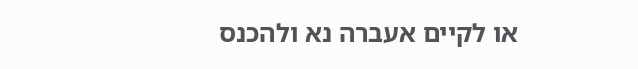או לקיים אעברה נא ולהכנס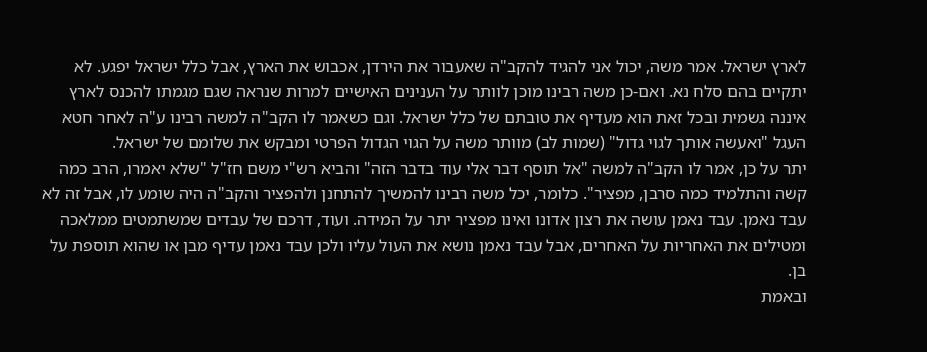לארץ ישראל. אמר משה, יכול אני להגיד להקב"ה שאעבור את הירדן, אכבוש את הארץ, אבל כלל ישראל יפגע. לא יתקיים בהם סלח נא. ואם-כן משה רבינו מוכן לוותר על הענינים האישיים למרות שנראה שגם מגמתו להכנס לארץ איננה גשמית ובכל זאת הוא מעדיף את טובתם של כלל ישראל. וגם כשאמר לו הקב"ה למשה רבינו ע"ה לאחר חטא העגל "ואעשה אותך לגוי גדול" (שמות לב) מוותר משה על הגוי הגדול הפרטי ומבקש את שלומם של ישראל.
יתר על כן, אמר לו הקב"ה למשה "אל תוסף דבר אלי עוד בדבר הזה" והביא רש"י משם חז"ל "שלא יאמרו, הרב כמה קשה והתלמיד כמה סרבן, מפציר". כלומר, יכל משה רבינו להמשיך להתחנן ולהפציר והקב"ה היה שומע לו, אבל זה לא עבד נאמן. עבד נאמן עושה את רצון אדונו ואינו מפציר יתר על המידה. ועוד, דרכם של עבדים שמשתמטים ממלאכה ומטילים את האחריות על האחרים, אבל עבד נאמן נושא את העול עליו ולכן עבד נאמן עדיף מבן או שהוא תוספת על בן.
ובאמת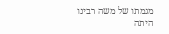מגמתו של משה רבינו היתה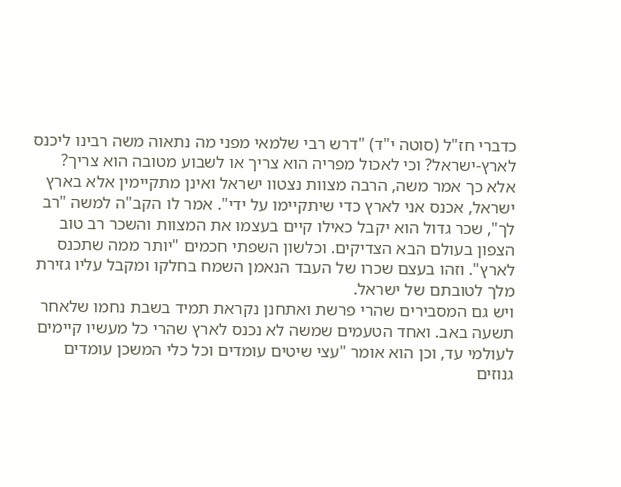כדברי חז"ל (סוטה י"ד) "דרש רבי שלמאי מפני מה נתאוה משה רבינו ליכנס לארץ-ישראל? וכי לאכול מפריה הוא צריך או לשבוע מטובה הוא צריך? אלא כך אמר משה, הרבה מצוות נצטוו ישראל ואינן מתקיימין אלא בארץ ישראל, אכנס אני לארץ כדי שיתקיימו על ידי". אמר לו הקב"ה למשה "רב לך", שכר גדול הוא יקבל כאילו קיים בעצמו את המצוות והשכר רב טוב הצפון בעולם הבא הצדיקים. וכלשון השפתי חכמים "יותר ממה שתכנס לארץ". וזהו בעצם שכרו של העבד הנאמן השמח בחלקו ומקבל עליו גזירת מלך לטובתם של ישראל.
ויש גם המסבירים שהרי פרשת ואתחנן נקראת תמיד בשבת נחמו שלאחר תשעה באב. ואחד הטעמים שמשה לא נכנס לארץ שהרי כל מעשיו קיימים לעולמי עד, וכן הוא אומר "עצי שיטים עומדים וכל כלי המשכן עומדים גנוזים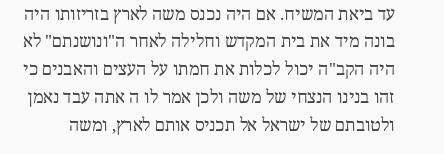עד ביאת המשיח. אם היה נכנס משה לארץ בזריזותו היה בונה מיד את בית המקדש וחלילה לאחר ה"ונושנתם" לא היה הקב"ה יכול לכלות את חמתו על העצים והאבנים כי זהו בנינו הנצחי של משה ולכן אמר לו ה אתה עבד נאמן ולטובתם של ישראל אל תכניס אותם לארץ, ומשה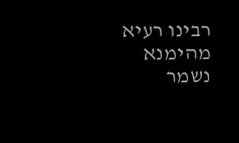רבינו רעיא מהימנא נשמר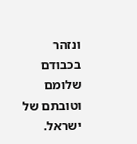ונזהר בכבודם שלומם וטובתם של ישראל.